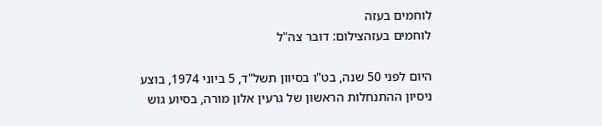לוחמים בעזה
לוחמים בעזהצילום: דובר צה"ל

היום לפני 50 שנה, בט"ו בסיוון תשל"ד, 5 ביוני 1974, בוצע ניסיון ההתנחלות הראשון של גרעין אלון מורה, בסיוע גוש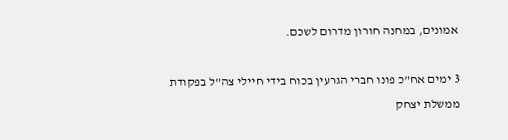אמונים, במחנה חורון מדרום לשכם.

3 ימים אח"כ פונו חברי הגרעין בכוח בידי חיילי צה"ל בפקודת ממשלת יצחק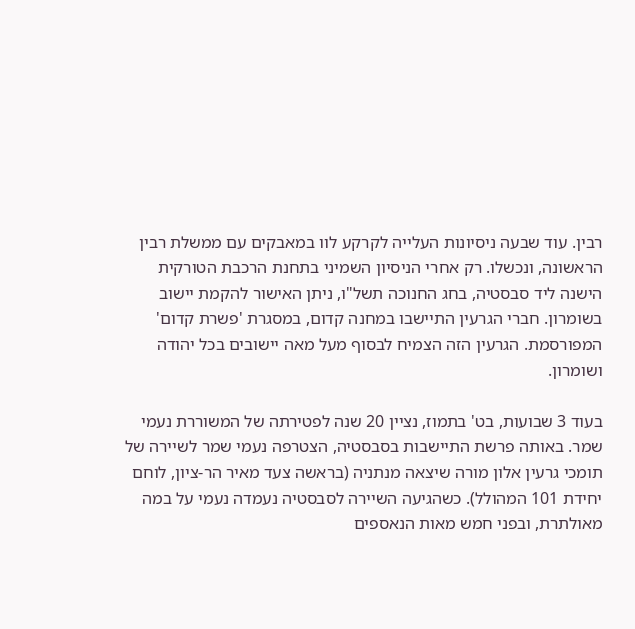רבין. עוד שבעה ניסיונות העלייה לקרקע לוו במאבקים עם ממשלת רבין הראשונה, ונכשלו. רק אחרי הניסיון השמיני בתחנת הרכבת הטורקית הישנה ליד סבסטיה, בחג החנוכה תשל"ו, ניתן האישור להקמת יישוב בשומרון. חברי הגרעין התיישבו במחנה קדום, במסגרת 'פשרת קדום' המפורסמת. הגרעין הזה הצמיח לבסוף מעל מאה יישובים בכל יהודה ושומרון.

בעוד 3 שבועות, בט' בתמוז, נציין 20 שנה לפטירתה של המשוררת נעמי שמר. באותה פרשת התיישבות בסבסטיה, הצטרפה נעמי שמר לשיירה של תומכי גרעין אלון מורה שיצאה מנתניה (בראשה צעד מאיר הר-ציון, לוחם יחידת 101 המהולל). כשהגיעה השיירה לסבסטיה נעמדה נעמי על במה מאולתרת, ובפני חמש מאות הנאספים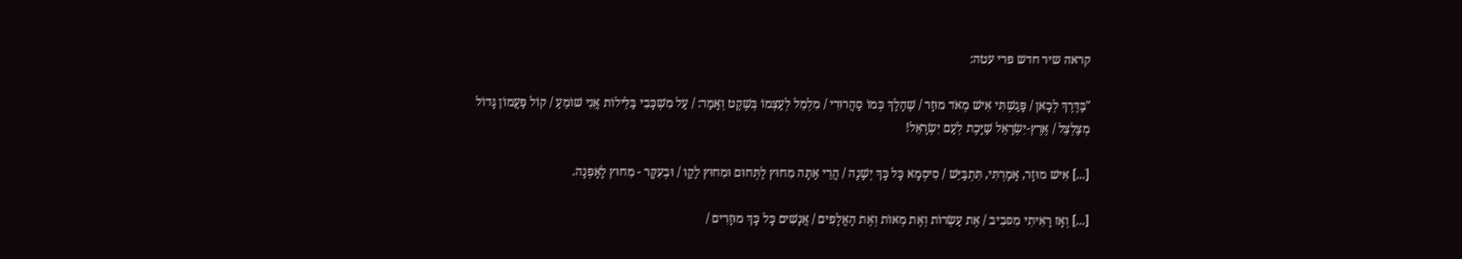קראה שיר חדש פרי עטה:

"בַּדֶּרֶךְ לְכָאן / פָּגַשְׁתִּי אִישׁ מְאֹד מוּזָר / שֶׁהָלַךְ כְּמוֹ סַהֲרוּרִי / מִלְמֵל לְעַצְמוֹ בְּשֶׁקֶט וְאָמַר: / עַל מִשְׁכָּבִי בַּלֵּילוֹת אֲנִי שׁוֹמֵעַ / קוֹל פַּעֲמוֹן גָּדוֹל מְצַלְצֵל / אֶרֶץ-יִשְׂרָאֵל שַׁיָּכֶת לְעַם יִשְׂרָאֵל!

[...] אִישׁ מוּזָר, אָמַרְתִּי, תִּתְבַּיֵּשׁ / סִיסְמָא כָּל כָּךְ יְשָׁנָה / הֲרֵי אַתָּה מִחוּץ לַתְּחוּם וּמִחוּץ לַקַו / וּבְעִקָּר - מִחוּץ לָאָפְנָה.

[...] וְאָז רָאִיתִי מִסּבִיב / אֶת עַשְׂרוֹת וְאֶת מְאוֹת וְאֶת הָאֲלָפִים / אֲנָשִׁים כָּל כָּךְ מוּזָרִים /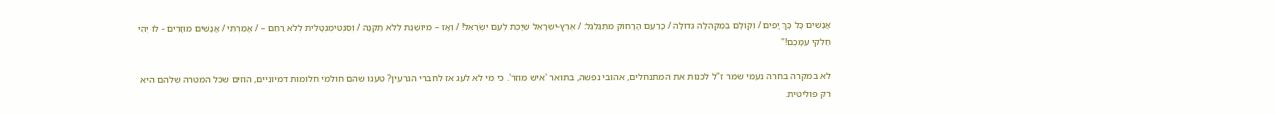אֲנָשִׁים כָּל כָּךְ יָפִים / וְקוֹלָם בְּמַקְהֵלָה גְדוֹלָה / כָּרַעַם הָרָחוֹק מִתְגַּלְגֵל: / אֶרֶץ-יִשְׂרָאֵל שַׁיָּכֶת לְעַם יִשְׂרָאֵל! / וְאָז – מיושֶׁנֶת לְלֹא תַּקְנָה / וְסֶנְטִימֶנְטָלִית לְלֹא רַחֵם – / אָמַרְתִּי / אֲנָשִׁים מוּזָרִים - לוּ יְהִי חֶלְקִי עִמָּכֶם!"

לא במקרה בחרה נעמי שמר ז"ל לכנות את המתנחלים, אהובי נפשה, בתואר 'איש מוזר'. כי מי לא לעג אז לחברי הגרעין? טענו שהם חולמי חלומות דמיוניים, הוזים שכל המטרה שלהם היא רק פוליטית.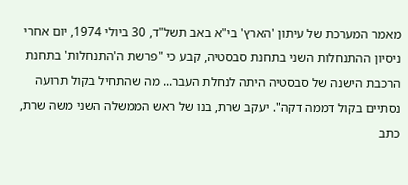מאמר המערכת של עיתון 'הארץ' בי"א באב תשל"ד, 30 ביולי 1974, יום אחרי ניסיון ההתנחלות השני בתחנת סבסטיה, קבע כי "פרשת ה'התנחלות' בתחנת הרכבת הישנה של סבסטיה היתה לנחלת העבר... מה שהתחיל בקול תרועה נסתיים בקול דממה דקה". יעקב שרת, בנו של ראש הממשלה השני משה שרת, כתב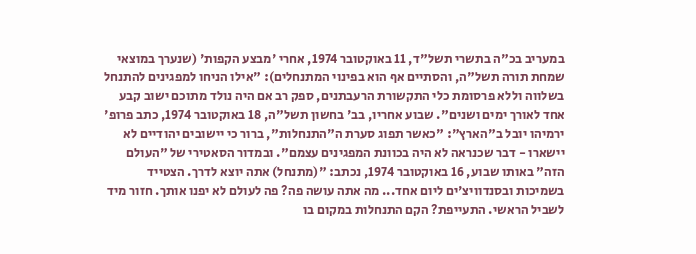במעריב בכ"ה בתשרי תשל"ד, 11 באוקטובר 1974, אחרי 'מבצע הקפות' (שנערך במוצאי שמחת תורה תשל"ה, והסתיים אף הוא בפינוי המתנחלים): "אילו הניחו למפגינים להתנחל בשלווה וללא פרסומת כלי התקשורת הרעבתנים, ספק רב אם היה נולד מתוכם ישוב קבע אחד לאורך ימים ושנים". שבוע אחריו, בב' בחשון תשל"ה, 18 באוקטובר 1974, כתב פרופ' ירמיהו יובל ב"הארץ": "כאשר תפוג סערת ה"התנחלות", ברור כי יישובים יהודיים לא יישארו - דבר שכנראה לא היה בכוונת המפגינים עצמם". ובמדור הסאטירי של "העולם הזה" באותו שבוע, 16 באוקטובר 1974, נכתב: "(מתנחל) אתה יוצא לדרך. הצטייד בשמיכות ובסנדוויצ'ים ליום אחד... מה אתה עושה פה? פה לעולם לא יפנו אותך. חזור מיד לשביל הראשי. התעייפת? הקם התנחלות במקום בו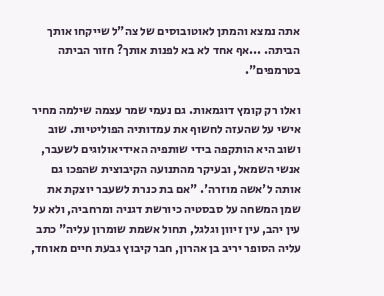אתה נמצא והמתן לאוטובוסים של צה"ל שייקחו אותך הביתה. ...אף אחד לא בא לפנות אותך? חזור הביתה בטרמפים".

ואלו רק קומץ דוגמאות. גם נעמי שמר עצמה שילמה מחיר אישי על שהעזה לחשוף את עמדותיה הפוליטיות. שוב ושוב היא הותקפה בידי שותפיה האידיאולוגים לשעבר, אנשי השמאל, ובעיקר מהתנועה הקיבוצית שהפכו גם אותה ל'אשה מוזרה'. "אם בת כנרת לשעבר יוצקת את שמן המשחה על סבסטיה כיורשת דגניה ומרחביה, ולא על עין יהב, עין זיוון וגלגל, תחול אשמת שומרון עליה" כתב עליה הסופר יריב בן אהרון, חבר קיבוץ גבעת חיים מאוחד,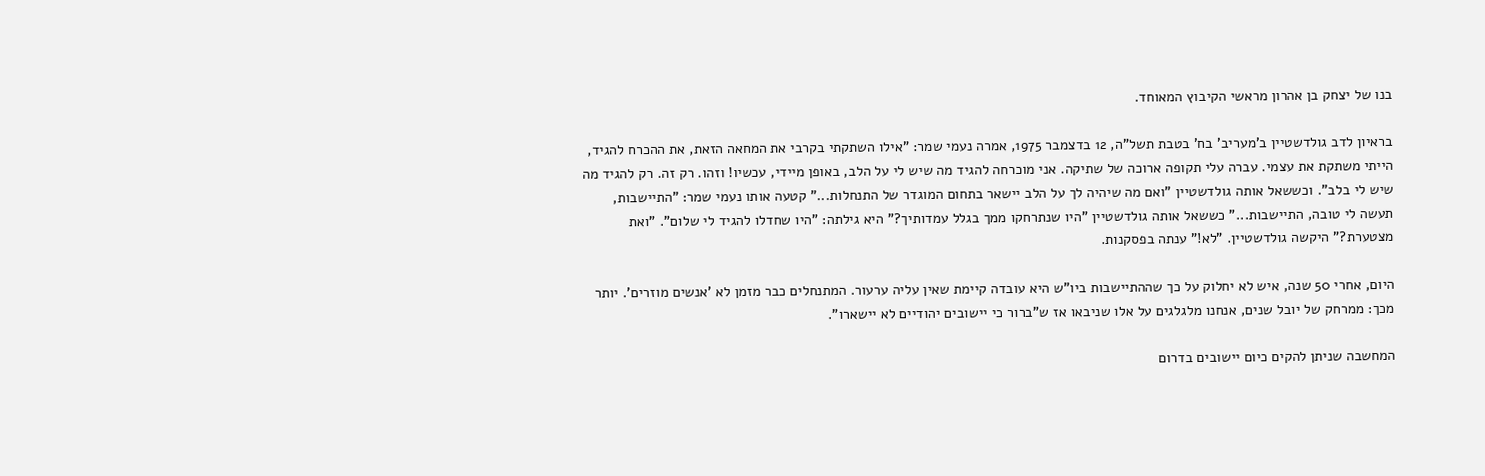בנו של יצחק בן אהרון מראשי הקיבוץ המאוחד.

בראיון לדב גולדשטיין ב'מעריב' בח' בטבת תשל"ה, 12 בדצמבר 1975, אמרה נעמי שמר: "אילו השתקתי בקרבי את המחאה הזאת, את ההכרח להגיד, הייתי משתקת את עצמי. עברה עלי תקופה ארוכה של שתיקה. אני מוכרחה להגיד מה שיש לי על הלב, באופן מיידי, עכשיו! וזהו. רק זה. רק להגיד מה שיש לי בלב". וכששאל אותה גולדשטיין "ואם מה שיהיה לך על הלב יישאר בתחום המוגדר של התנחלות..." קטעה אותו נעמי שמר: "התיישבות, תעשה לי טובה, התיישבות..." כששאל אותה גולדשטיין "היו שנתרחקו ממך בגלל עמדותיך?" היא גילתה: "היו שחדלו להגיד לי שלום". "ואת מצטערת?" היקשה גולדשטיין. "לא!" ענתה בפסקנות.

היום, אחרי 50 שנה, איש לא יחלוק על כך שההתיישבות ביו"ש היא עובדה קיימת שאין עליה ערעור. המתנחלים כבר מזמן לא 'אנשים מוזרים'. יותר מכך: ממרחק של יובל שנים, אנחנו מלגלגים על אלו שניבאו אז ש"ברור כי יישובים יהודיים לא יישארו".

המחשבה שניתן להקים כיום יישובים בדרום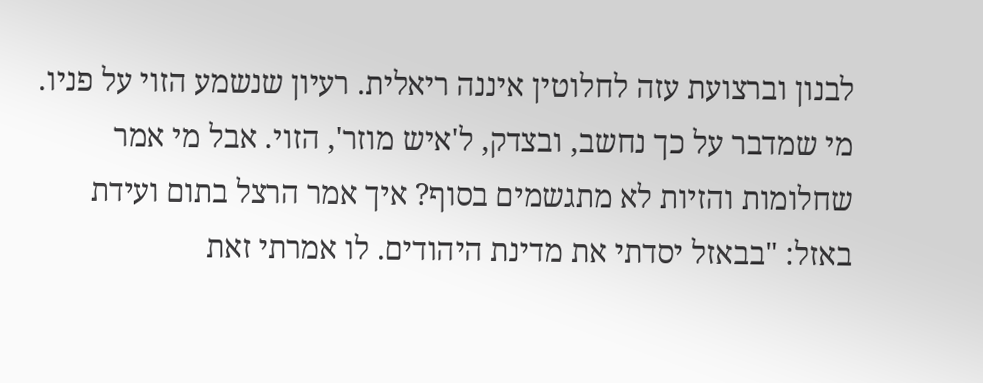לבנון וברצועת עזה לחלוטין איננה ריאלית. רעיון שנשמע הזוי על פניו. מי שמדבר על כך נחשב, ובצדק, ל'איש מוזר', הזוי. אבל מי אמר שחלומות והזיות לא מתגשמים בסוף? איך אמר הרצל בתום ועידת באזל: "בבאזל יסדתי את מדינת היהודים. לו אמרתי זאת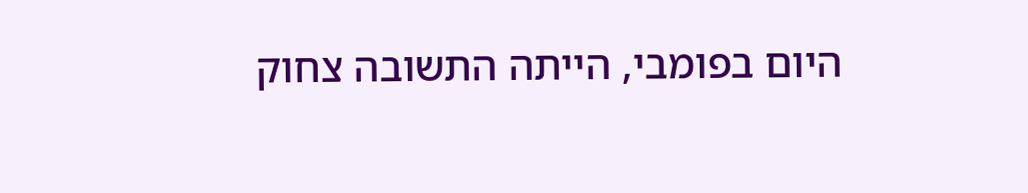היום בפומבי, הייתה התשובה צחוק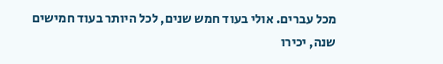מכל עברים. אולי בעוד חמש שנים, לכל היותר בעוד חמישים שנה, יכירו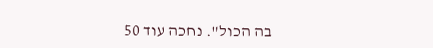בה הכול". נחכה עוד 50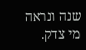שנה ונראה מי צדק.